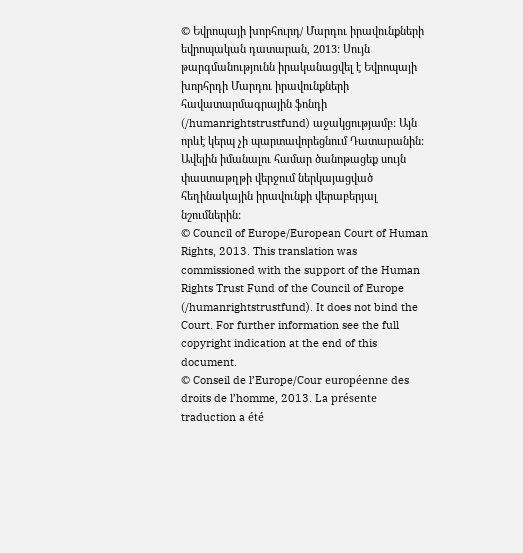© Եվրոպայի խորհուրդ/ Մարդու իրավունքների եվրոպական դատարան, 2013: Սույն թարգմանությունն իրականացվել է Եվրոպայի խորհրդի Մարդու իրավունքների հավատարմագրային ֆոնդի (/humanrightstrustfund) աջակցությամբ: Այն որևէ կերպ չի պարտավորեցնում Դատարանին: Ավելին իմանալու համար ծանոթացեք սույն փաստաթղթի վերջում ներկայացված հեղինակային իրավունքի վերաբերյալ նշումներին:
© Council of Europe/European Court of Human Rights, 2013. This translation was commissioned with the support of the Human Rights Trust Fund of the Council of Europe (/humanrightstrustfund). It does not bind the Court. For further information see the full copyright indication at the end of this document.
© Conseil de l’Europe/Cour européenne des droits de l’homme, 2013. La présente traduction a été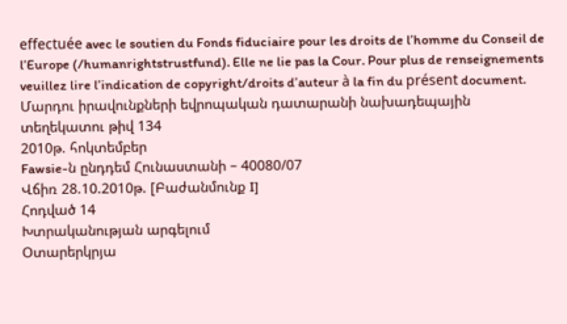effectuée avec le soutien du Fonds fiduciaire pour les droits de l’homme du Conseil de l’Europe (/humanrightstrustfund). Elle ne lie pas la Cour. Pour plus de renseignements veuillez lire l’indication de copyright/droits d’auteur à la fin du présent document.
Մարդու իրավունքների եվրոպական դատարանի նախադեպային տեղեկատու թիվ 134
2010թ. հոկտեմբեր
Fawsie-ն ընդդեմ Հունաստանի – 40080/07
Վճիռ 28.10.2010թ. [Բաժանմունք I]
Հոդված 14
Խտրականության արգելում
Օտարերկրյա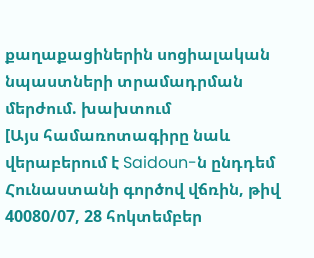քաղաքացիներին սոցիալական նպաստների տրամադրման մերժում. խախտում
[Այս համառոտագիրը նաև վերաբերում է Saidoun-ն ընդդեմ Հունաստանի գործով վճռին, թիվ 40080/07, 28 հոկտեմբեր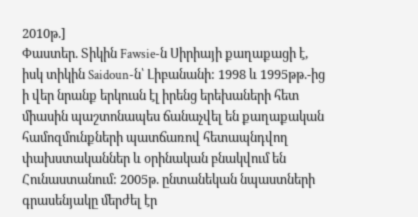2010թ.]
Փաստեր. Տիկին Fawsie-ն Սիրիայի քաղաքացի է, իսկ տիկին Saidoun-ն՝ Լիբանանի: 1998 և 1995թթ.-ից ի վեր նրանք երկուսն էլ իրենց երեխաների հետ միասին պաշտոնապես ճանաչվել են քաղաքական համոզմունքների պատճառով հետապնդվող փախստականներ և օրինական բնակվում են Հունաստանում: 2005թ. ընտանեկան նպաստների գրասենյակը մերժել էր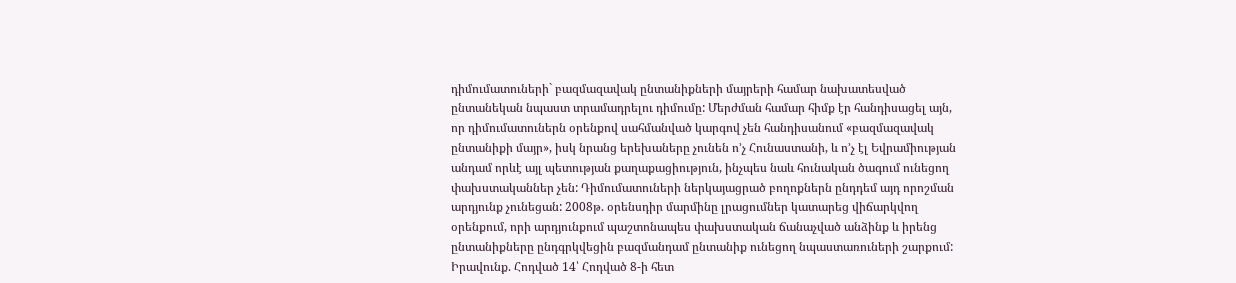դիմումատուների` բազմազավակ ընտանիքների մայրերի համար նախատեսված ընտանեկան նպաստ տրամադրելու դիմումը: Մերժման համար հիմք էր հանդիսացել այն, որ դիմումատուներն օրենքով սահմանված կարգով չեն հանդիսանում «բազմազավակ ընտանիքի մայր», իսկ նրանց երեխաները չունեն ո’չ Հունաստանի, և ո’չ էլ Եվրամիության անդամ որևէ այլ պետության քաղաքացիություն, ինչպես նաև հունական ծագում ունեցող փախստականներ չեն: Դիմումատուների ներկայացրած բողոքներն ընդդեմ այդ որոշման արդյունք չունեցան: 2008թ. օրենսդիր մարմինը լրացումներ կատարեց վիճարկվող օրենքում, որի արդյունքում պաշտոնապես փախստական ճանաչված անձինք և իրենց ընտանիքները ընդգրկվեցին բազմանդամ ընտանիք ունեցող նպաստառուների շարքում:
Իրավունք. Հոդված 14՝ Հոդված 8-ի հետ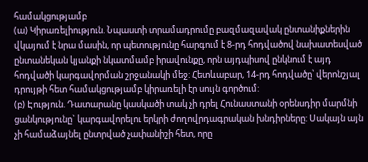համակցությամբ
(ա) Կիրառելիություն. Նպաստի տրամադրումը բազմազավակ ընտանիքներին վկայում է նրա մասին, որ պետությունը հարգում է 8-րդ հոդվածով նախատեսված ընտանեկան կյանքի նկատմամբ իրավունքը, որն այդպիսով ընկնում է այդ հոդվածի կարգավորման շրջանակի մեջ: Հետևաբար, 14-րդ հոդվածը՝ վերոնշյալ դրույթի հետ համակցությամբ կիրառելի էր սույն գործում:
(բ) Էություն. Դատարանը կասկածի տակ չի դրել Հունաստանի օրենսդիր մարմնի ցանկությունը` կարգավորելու երկրի ժողովրդագրական խնդիրները: Սակայն այն չի համաձայնել ընտրված չափանիշի հետ, որը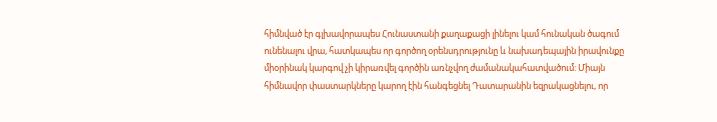հիմնված էր գլխավորապես Հունաստանի քաղաքացի լինելու կամ հունական ծագում ունենալու վրա, հատկապես որ գործող օրենսդրությունը և նախադեպային իրավունքը միօրինակ կարգով չի կիրառվել գործին առնչվող ժամանակահատվածում: Միայն հիմնավոր փաստարկները կարող էին հանգեցնել Դատարանին եզրակացնելու, որ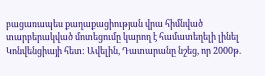բացառապես քաղաքացիության վրա հիմնված տարբերակված մոտեցումը կարող է համատեղելի լինել Կոնվենցիայի հետ: Ավելին, Դատարանը նշեց, որ 2000թ.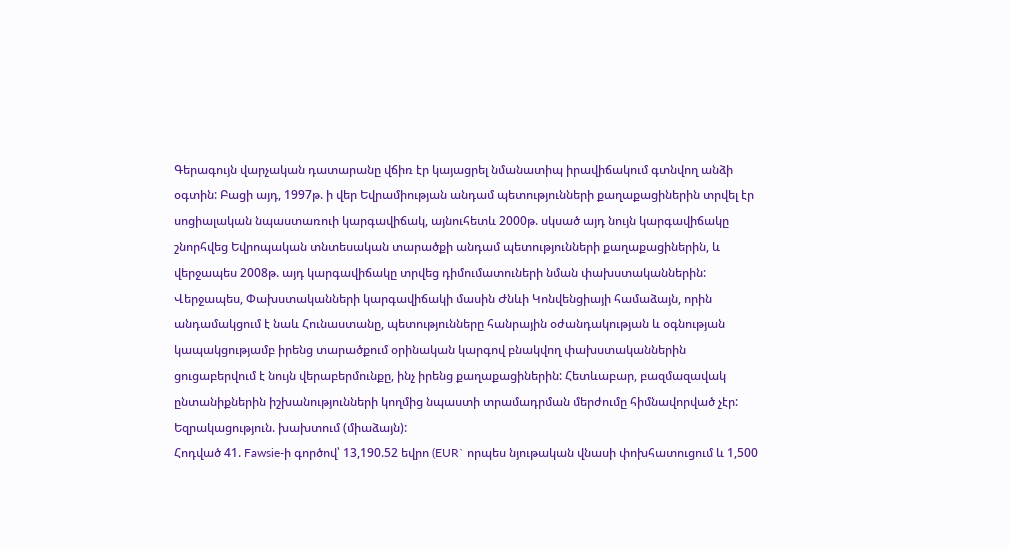Գերագույն վարչական դատարանը վճիռ էր կայացրել նմանատիպ իրավիճակում գտնվող անձի օգտին: Բացի այդ, 1997թ. ի վեր Եվրամիության անդամ պետությունների քաղաքացիներին տրվել էր սոցիալական նպաստառուի կարգավիճակ, այնուհետև 2000թ. սկսած այդ նույն կարգավիճակը շնորհվեց Եվրոպական տնտեսական տարածքի անդամ պետությունների քաղաքացիներին, և վերջապես 2008թ. այդ կարգավիճակը տրվեց դիմումատուների նման փախստականներին: Վերջապես, Փախստականների կարգավիճակի մասին Ժնևի Կոնվենցիայի համաձայն, որին անդամակցում է նաև Հունաստանը, պետությունները հանրային օժանդակության և օգնության կապակցությամբ իրենց տարածքում օրինական կարգով բնակվող փախստականներին ցուցաբերվում է նույն վերաբերմունքը, ինչ իրենց քաղաքացիներին: Հետևաբար, բազմազավակ ընտանիքներին իշխանությունների կողմից նպաստի տրամադրման մերժումը հիմնավորված չէր:
Եզրակացություն. խախտում (միաձայն):
Հոդված 41. Fawsie-ի գործով՝ 13,190.52 եվրո (EUR` որպես նյութական վնասի փոխհատուցում և 1,500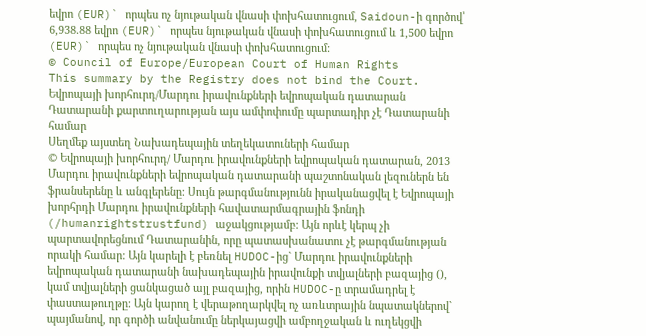եվրո (EUR)` որպես ոչ նյութական վնասի փոխհատուցում, Saidoun-ի գործով՝ 6,938.88 եվրո (EUR)` որպես նյութական վնասի փոխհատուցում և 1,500 եվրո (EUR)` որպես ոչ նյութական վնասի փոխհատուցում:
© Council of Europe/European Court of Human Rights
This summary by the Registry does not bind the Court.
Եվրոպայի խորհուրդ/Մարդու իրավունքների եվրոպական դատարան
Դատարանի քարտուղարության այս ամփոփումը պարտադիր չէ Դատարանի համար
Սեղմեք այստեղ Նախադեպային տեղեկատուների համար
© Եվրոպայի խորհուրդ/ Մարդու իրավունքների եվրոպական դատարան, 2013
Մարդու իրավունքների եվրոպական դատարանի պաշտոնական լեզուներն են ֆրանսերենը և անգլերենը: Սույն թարգմանությունն իրականացվել է Եվրոպայի խորհրդի Մարդու իրավունքների հավատարմագրային ֆոնդի (/humanrightstrustfund) աջակցությամբ: Այն որևէ կերպ չի պարտավորեցնում Դատարանին, որը պատասխանատու չէ թարգմանության որակի համար: Այն կարելի է բեռնել HUDOC-ից` Մարդու իրավունքների եվրոպական դատարանի նախադեպային իրավունքի տվյալների բազայից (), կամ տվյալների ցանկացած այլ բազայից, որին HUDOC-ը տրամադրել է փաստաթուղթը: Այն կարող է վերաթողարկվել ոչ առևտրային նպատակներով` պայմանով, որ գործի անվանումը ներկայացվի ամբողջական և ուղեկցվի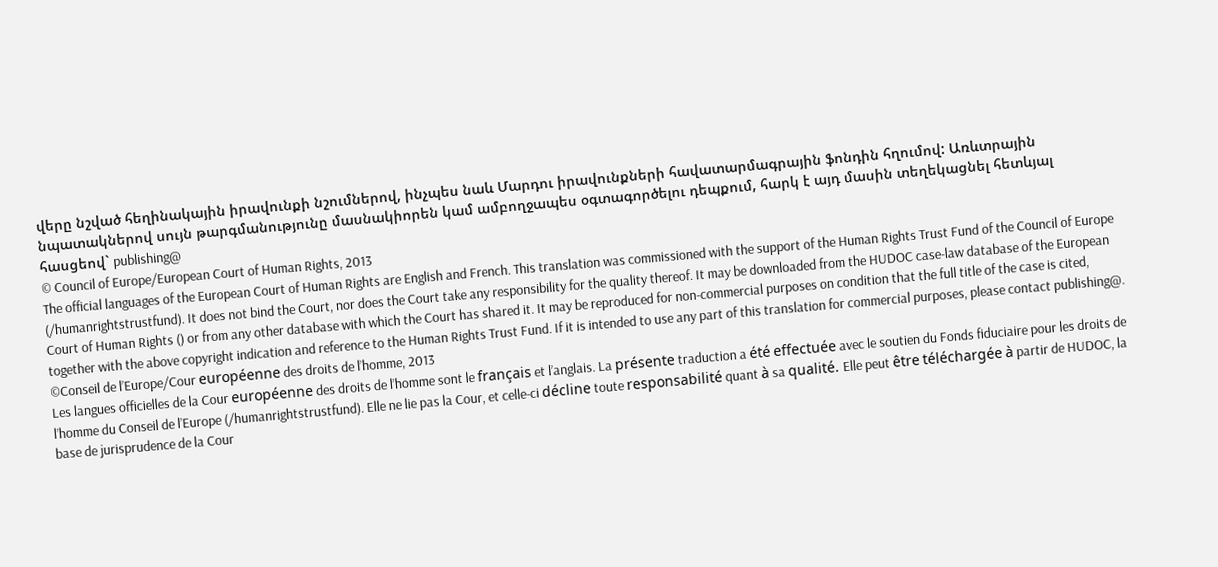վերը նշված հեղինակային իրավունքի նշումներով, ինչպես նաև Մարդու իրավունքների հավատարմագրային ֆոնդին հղումով: Առևտրային նպատակներով սույն թարգմանությունը մասնակիորեն կամ ամբողջապես օգտագործելու դեպքում, հարկ է այդ մասին տեղեկացնել հետևյալ հասցեով` publishing@
© Council of Europe/European Court of Human Rights, 2013
The official languages of the European Court of Human Rights are English and French. This translation was commissioned with the support of the Human Rights Trust Fund of the Council of Europe (/humanrightstrustfund). It does not bind the Court, nor does the Court take any responsibility for the quality thereof. It may be downloaded from the HUDOC case-law database of the European Court of Human Rights () or from any other database with which the Court has shared it. It may be reproduced for non-commercial purposes on condition that the full title of the case is cited, together with the above copyright indication and reference to the Human Rights Trust Fund. If it is intended to use any part of this translation for commercial purposes, please contact publishing@.
©Conseil de l’Europe/Cour européenne des droits de l’homme, 2013
Les langues officielles de la Cour européenne des droits de l’homme sont le français et l’anglais. La présente traduction a été effectuée avec le soutien du Fonds fiduciaire pour les droits de l’homme du Conseil de l’Europe (/humanrightstrustfund). Elle ne lie pas la Cour, et celle-ci décline toute responsabilité quant à sa qualité. Elle peut être téléchargée à partir de HUDOC, la base de jurisprudence de la Cour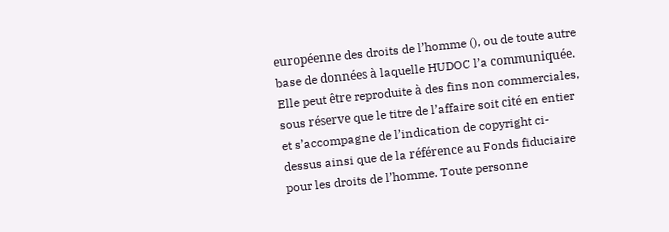européenne des droits de l’homme (), ou de toute autre base de données à laquelle HUDOC l’a communiquée. Elle peut être reproduite à des fins non commerciales, sous réserve que le titre de l’affaire soit cité en entier et s’accompagne de l’indication de copyright ci-dessus ainsi que de la référence au Fonds fiduciaire pour les droits de l’homme. Toute personne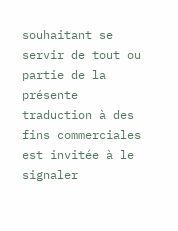souhaitant se servir de tout ou partie de la présente traduction à des fins commerciales est invitée à le signaler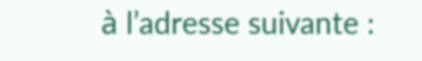à l’adresse suivante :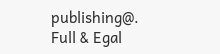publishing@.
Full & Egal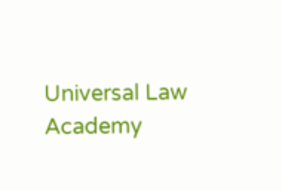Universal Law Academy